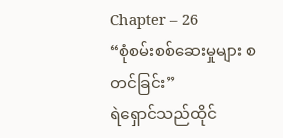Chapter – 26
“စုံစမ်းစစ်ဆေးမှုများ စတင်ခြင်း”
ရဲရှောင်သည်ထိုင်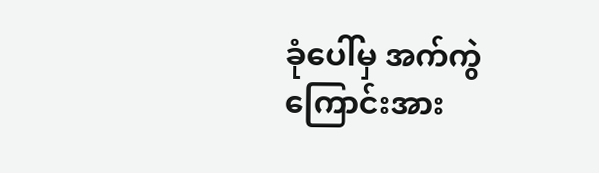ခုံပေါ်မှ အက်ကွဲကြောင်းအား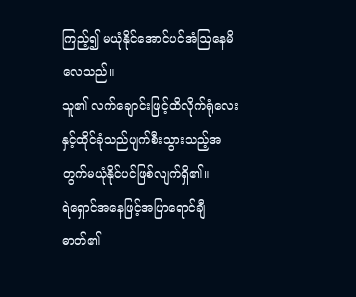ကြည့်၍ မယုံနိုင်အောင်ပင်အံဩနေမိလေသည်။
သူ၏ လက်ချောင်းဖြင့်ထိလိုက်ရုံလေးနှင့်ထိုင်ခုံသည်ပျက်စီးသွားသည့်အတွက်မယုံနိုင်ပင်ဖြစ်လျက်ရှိ၏။
ရဲရှောင်အနေဖြင့်အပြာရောင်ချီဓာတ်၏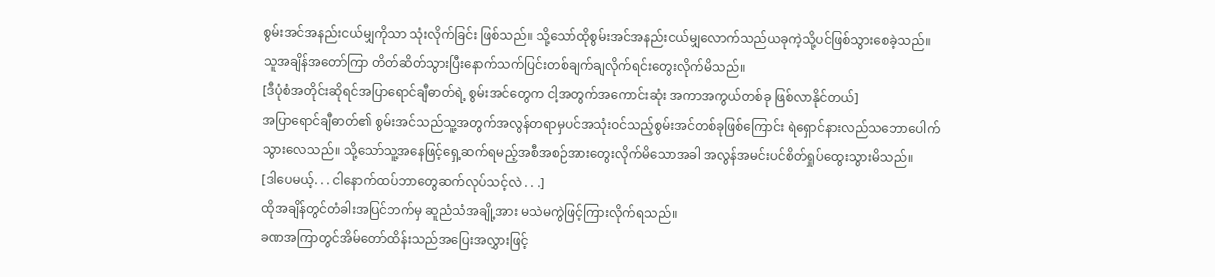စွမ်းအင်အနည်းငယ်မျှကိုသာ သုံးလိုက်ခြင်း ဖြစ်သည်။ သို့သော်ထိုစွမ်းအင်အနည်းငယ်မျှလောက်သည်ယခုကဲ့သို့ပင်ဖြစ်သွားစေခဲ့သည်။
သူအချိန်အတော်ကြာ တိတ်ဆိတ်သွားပြီးနောက်သက်ပြင်းတစ်ချက်ချလိုက်ရင်းတွေးလိုက်မိသည်။
[ဒီပုံစံအတိုင်းဆိုရင်အပြာရောင်ချီဓာတ်ရဲ့ စွမ်းအင်တွေက ငါ့အတွက်အကောင်းဆုံး အကာအကွယ်တစ်ခု ဖြစ်လာနိုင်တယ်]
အပြာရောင်ချီဓာတ်၏ စွမ်းအင်သည်သူ့အတွက်အလွန်တရာမှပင်အသုံးဝင်သည့်စွမ်းအင်တစ်ခုဖြစ်ကြောင်း ရဲရှောင်နားလည်သဘောပေါက်သွားလေသည်။ သို့သော်သူ့အနေဖြင့်ရှေ့ဆက်ရမည့်အစီအစဉ်အားတွေးလိုက်မိသောအခါ အလွန်အမင်းပင်စိတ်ရှုပ်ထွေးသွားမိသည်။
[ဒါပေမယ့်. . . ငါနောက်ထပ်ဘာတွေဆက်လုပ်သင့်လဲ . . .]
ထိုအချိန်တွင်တံခါးအပြင်ဘက်မှ ဆူညံသံအချို့အား မသဲမကွဲဖြင့်ကြားလိုက်ရသည်။
ခဏအကြာတွင်အိမ်တော်ထိန်းသည်အပြေးအလွှားဖြင့်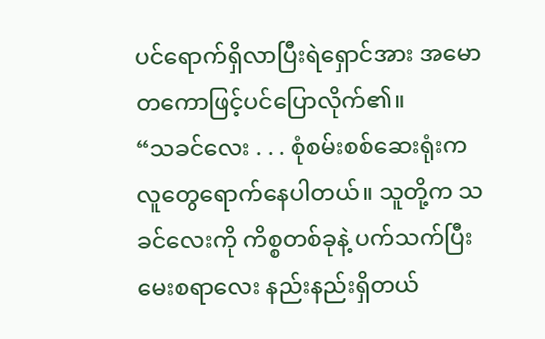ပင်ရောက်ရှိလာပြီးရဲရှောင်အား အမောတကောဖြင့်ပင်ပြောလိုက်၏။
“သခင်လေး . . . စုံစမ်းစစ်ဆေးရုံးက လူတွေရောက်နေပါတယ်။ သူတို့က သခင်လေးကို ကိစ္စတစ်ခုနဲ့ ပက်သက်ပြီးမေးစရာလေး နည်းနည်းရှိတယ်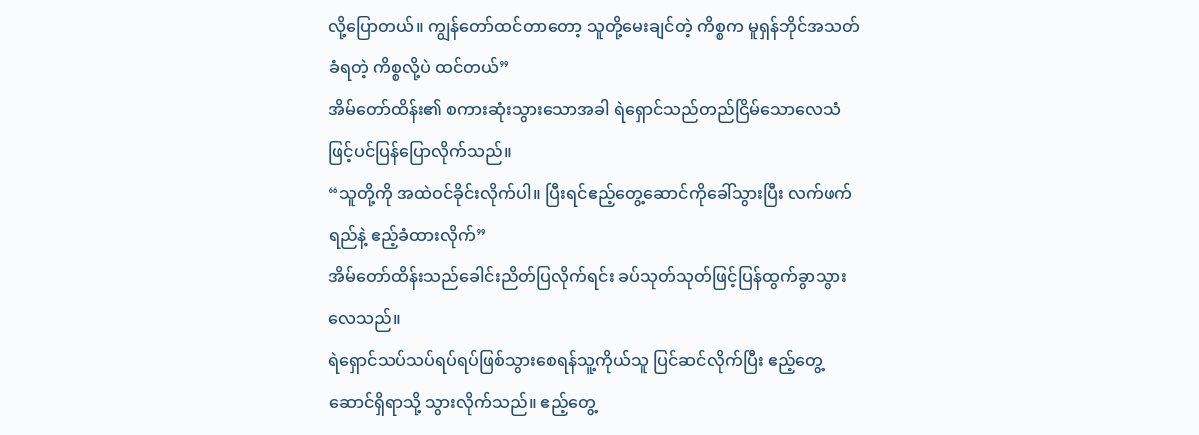လို့ပြောတယ်။ ကျွန်တော်ထင်တာတော့ သူတို့မေးချင်တဲ့ ကိစ္စက မူရှန်ဘိုင်အသတ်ခံရတဲ့ ကိစ္စလို့ပဲ ထင်တယ်”
အိမ်တော်ထိန်း၏ စကားဆုံးသွားသောအခါ ရဲရှောင်သည်တည်ငြိမ်သောလေသံဖြင့်ပင်ပြန်ပြောလိုက်သည်။
“သူတို့ကို အထဲဝင်ခိုင်းလိုက်ပါ။ ပြီးရင်ဧည့်တွေ့ဆောင်ကိုခေါ်သွားပြီး လက်ဖက်ရည်နဲ့ ဧည့်ခံထားလိုက်”
အိမ်တော်ထိန်းသည်ခေါင်းညိတ်ပြလိုက်ရင်း ခပ်သုတ်သုတ်ဖြင့်ပြန်ထွက်ခွာသွားလေသည်။
ရဲရှောင်သပ်သပ်ရပ်ရပ်ဖြစ်သွားစေရန်သူ့ကိုယ်သူ ပြင်ဆင်လိုက်ပြီး ဧည့်တွေ့ဆောင်ရှိရာသို့ သွားလိုက်သည်။ ဧည့်တွေ့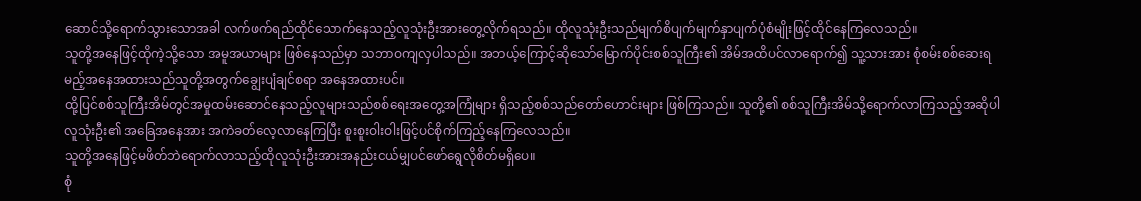ဆောင်သို့ရောက်သွားသောအခါ လက်ဖက်ရည်ထိုင်သောက်နေသည့်လူသုံးဦးအားတွေ့လိုက်ရသည်။ ထိုလူသုံးဦးသည်မျက်စိပျက်မျက်နှာပျက်ပုံစံမျိုးဖြင့်ထိုင်နေကြလေသည်။
သူတို့အနေဖြင့်ထိုကဲ့သို့သော အမူအယာများ ဖြစ်နေသည်မှာ သဘာဝကျလှပါသည်။ အဘယ့်ကြောင့်ဆိုသော်မြောက်ပိုင်းစစ်သူကြီး၏ အိမ်အထိပင်လာရောက်၍ သူ့သားအား စုံစမ်းစစ်ဆေးရမည့်အနေအထားသည်သူတို့အတွက်ချွေးပျံချင်စရာ အနေအထားပင်။
ထို့ပြင်စစ်သူကြီးအိမ်တွင်အမှုထမ်းဆောင်နေသည့်လူများသည်စစ်ရေးအတွေ့အကြုံများ ရှိသည့်စစ်သည်တော်ဟောင်းများ ဖြစ်ကြသည်။ သူတို့၏ စစ်သူကြီးအိမ်သို့ရောက်လာကြသည့်အဆိုပါလူသုံးဦး၏ အခြေအနေအား အကဲခတ်လေ့လာနေကြပြီး စူးစူးဝါးဝါးဖြင့်ပင်စိုက်ကြည့်နေကြလေသည်။
သူတို့အနေဖြင့်မဖိတ်ဘဲရောက်လာသည့်ထိုလူသုံးဦးအားအနည်းငယ်မျှပင်ဖော်ရွေလိုစိတ်မရှိပေ။
စုံ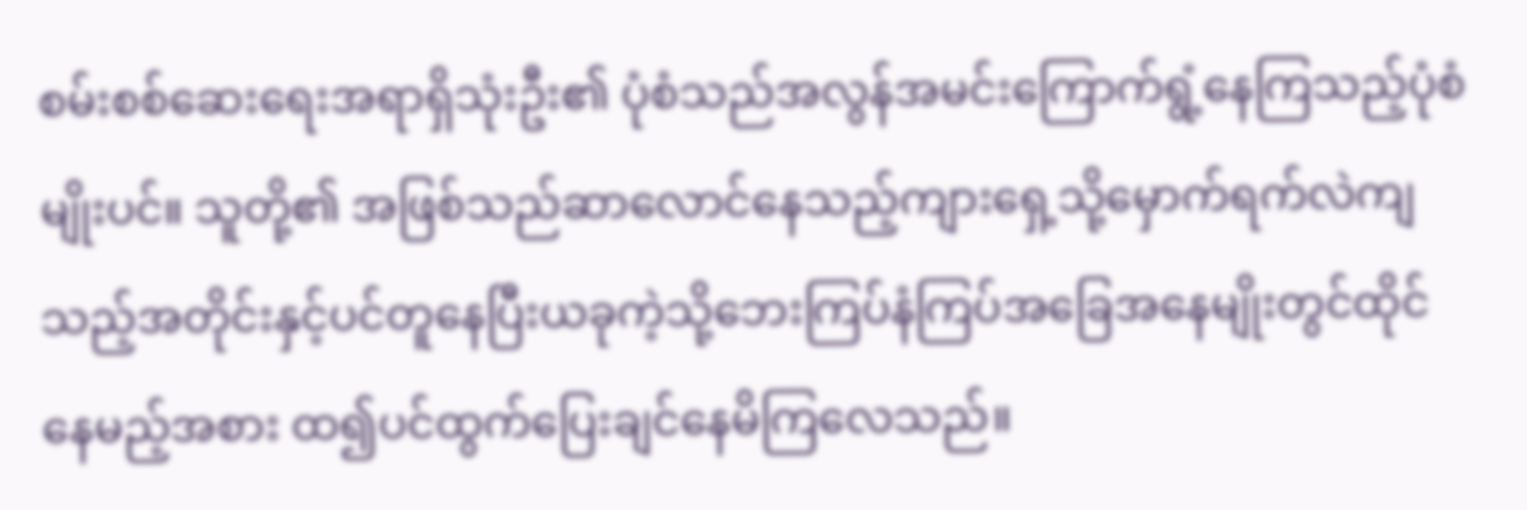စမ်းစစ်ဆေးရေးအရာရှိသုံးဦး၏ ပုံစံသည်အလွန်အမင်းကြောက်ရွံ့နေကြသည့်ပုံစံမျိုးပင်။ သူတို့၏ အဖြစ်သည်ဆာလောင်နေသည့်ကျားရှေ့သို့မှောက်ရက်လဲကျသည့်အတိုင်းနှင့်ပင်တူနေပြီးယခုကဲ့သို့ဘေးကြပ်နံကြပ်အခြေအနေမျိုးတွင်ထိုင်နေမည့်အစား ထ၍ပင်ထွက်ပြေးချင်နေမိကြလေသည်။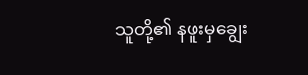သူတို့၏ နဖူးမှချွေး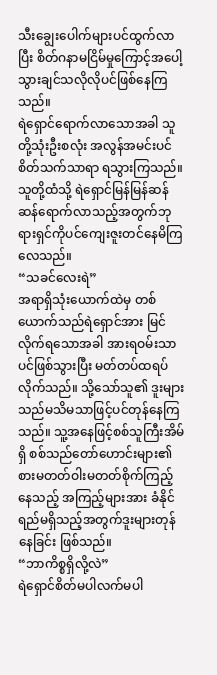သီးချွေးပေါက်များပင်ထွက်လာပြီး စိတ်ဂနာမငြိမ်မှုကြောင့်အပေါ့သွားချင်သလိုလိုပင်ဖြစ်နေကြသည်။
ရဲရှောင်ရောက်လာသောအခါ သူတို့သုံးဦးစလုံး အလွန်အမင်းပင်စိတ်သက်သာရာ ရသွားကြသည်။ သူတို့ထံသို့ ရဲရှောင်မြန်မြန်ဆန်ဆန်ရောက်လာသည့်အတွက်ဘုရားရှင်ကိုပင်ကျေးဇူးတင်နေမိကြလေသည်။
“သခင်လေးရဲ”
အရာရှိသုံးယောက်ထဲမှ တစ်ယောက်သည်ရဲရှောင်အား မြင်လိုက်ရသောအခါ အားရဝမ်းသာပင်ဖြစ်သွားပြီး မတ်တပ်ထရပ်လိုက်သည်။ သို့သော်သူ၏ ဒူးများသည်မသိမသာဖြင့်ပင်တုန်နေကြသည်။ သူ့အနေဖြင့်စစ်သူကြီးအိမ်ရှိ စစ်သည်တော်ဟောင်းများ၏ စားမတတ်ဝါးမတတ်စိုက်ကြည့်နေသည့် အကြည့်များအား ခံနိုင်ရည်မရှိသည့်အတွက်ဒူးများတုန်နေခြင်း ဖြစ်သည်။
“ဘာကိစ္စရှိလို့လဲ”
ရဲရှောင်စိတ်မပါလက်မပါ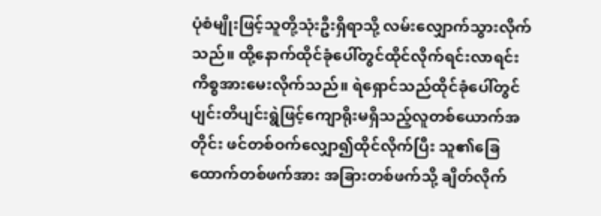ပုံစံမျိုးဖြင့်သူတို့သုံးဦးရှိရာသို့ လမ်းလျှောက်သွားလိုက်သည်။ ထို့နောက်ထိုင်ခုံပေါ်တွင်ထိုင်လိုက်ရင်းလာရင်းကိစ္စအားမေးလိုက်သည်။ ရဲရှောင်သည်ထိုင်ခုံပေါ်တွင်ပျင်းတိပျင်းရွဲဖြင့်ကျောရိုးမရှိသည့်လူတစ်ယောက်အတိုင်း ဖင်တစ်ဝက်လျှော၍ထိုင်လိုက်ပြီး သူ၏ခြေထောက်တစ်ဖက်အား အခြားတစ်ဖက်သို့ ချိတ်လိုက်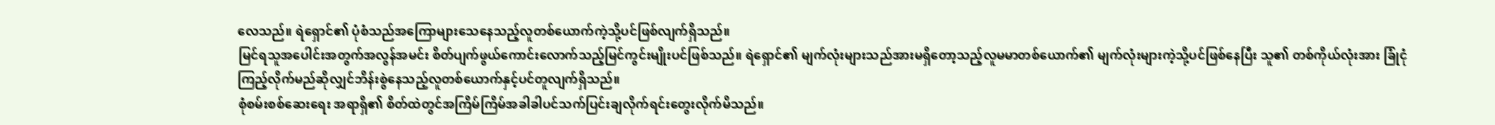လေသည်။ ရဲရှောင်၏ ပုံစံသည်အကြောများသေနေသည့်လူတစ်ယောက်ကဲ့သို့ပင်ဖြစ်လျက်ရှိသည်။
မြင်ရသူအပေါင်းအတွက်အလွန်အမင်း စိတ်ပျက်ဖွယ်ကောင်းလောက်သည့်မြင်ကွင်းမျိုးပင်ဖြစ်သည်။ ရဲရှောင်၏ မျက်လုံးများသည်အားမရှိတော့သည့်လူမမာတစ်ယောက်၏ မျက်လုံးများကဲ့သို့ပင်ဖြစ်နေပြီး သူ၏ တစ်ကိုယ်လုံးအား ခြုံငုံကြည့်လိုက်မည်ဆိုလျှင်ဘိန်းစွဲနေသည့်လူတစ်ယောက်နှင့်ပင်တူလျက်ရှိသည်။
စုံစမ်းစစ်ဆေးရေး အရာရှိ၏ စိတ်ထဲတွင်အကြိမ်ကြိမ်အခါခါပင်သက်ပြင်းချလိုက်ရင်းတွေးလိုက်မိသည်။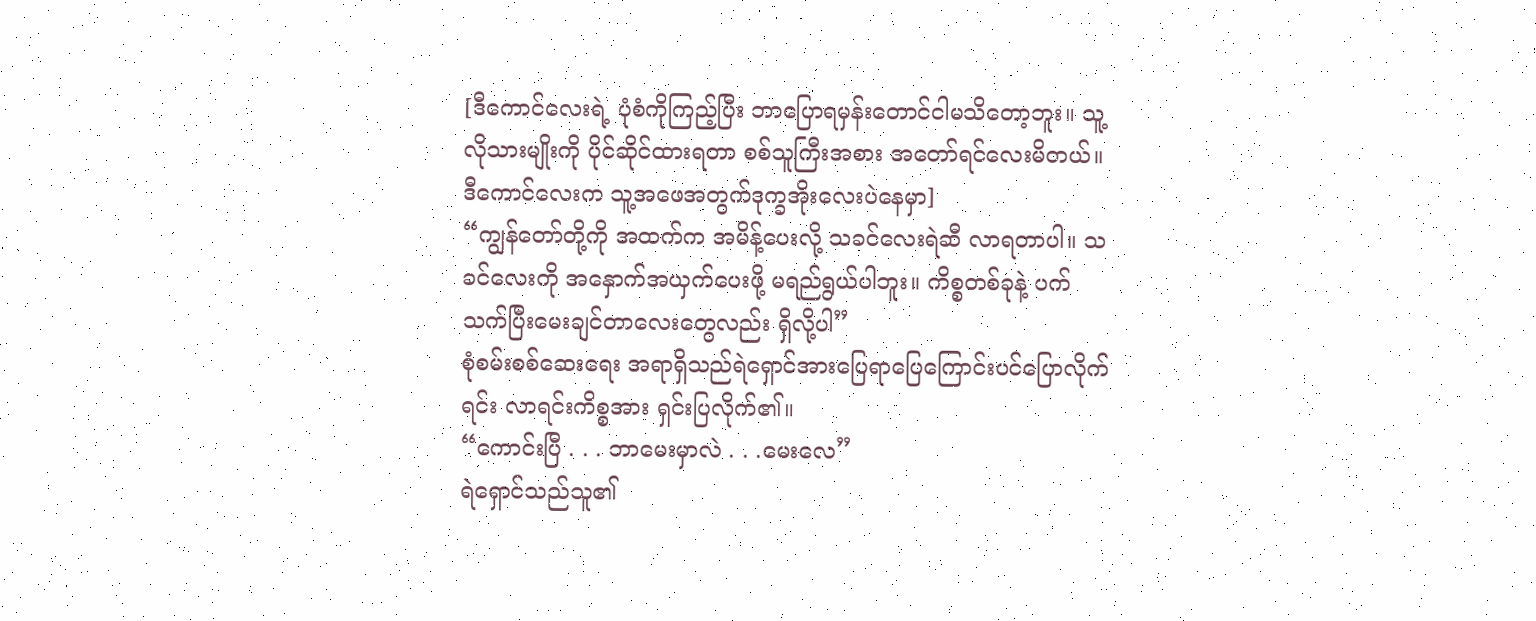[ဒီကောင်လေးရဲ့ ပုံစံကိုကြည့်ပြီး ဘာပြောရမှန်းတောင်ငါမသိတော့ဘူး။ သူ့လိုသားမျိုးကို ပိုင်ဆိုင်ထားရတာ စစ်သူကြီးအစား အတော်ရင်လေးမိတယ်။ ဒီကောင်လေးက သူ့အဖေအတွက်ဒုက္ခအိုးလေးပဲနေမှာ]
“ကျွန်တော်တို့ကို အထက်က အမိန့်ပေးလို့ သခင်လေးရဲဆီ လာရတာပါ။ သခင်လေးကို အနှောက်အယှက်ပေးဖို့ မရည်ရွယ်ပါဘူး။ ကိစ္စတစ်ခုနဲ့ ပက်သက်ပြီးမေးချင်တာလေးတွေလည်း ရှိလို့ပါ”
စုံစမ်းစစ်ဆေးရေး အရာရှိသည်ရဲရှောင်အားပြေရာပြေကြောင်းပင်ပြောလိုက်ရင်း လာရင်းကိစ္စအား ရှင်းပြလိုက်၏။
“ကောင်းပြီ . . . ဘာမေးမှာလဲ . . .မေးလေ”
ရဲရှောင်သည်သူ၏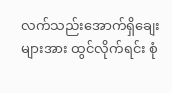လက်သည်းအောက်ရှိချေးများအား ထွင်လိုက်ရင်း စုံ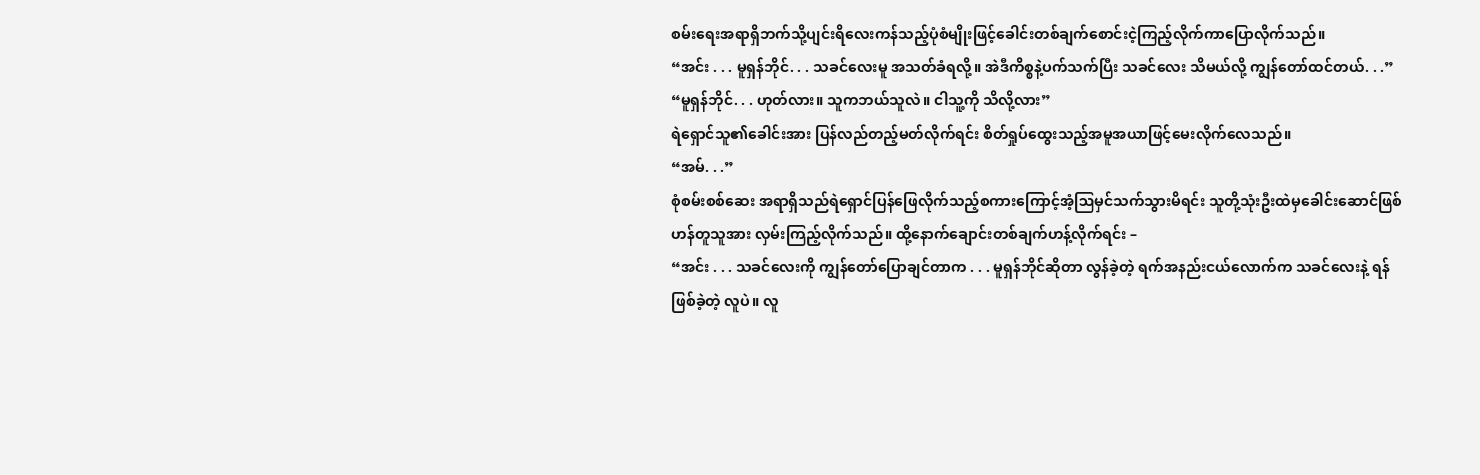စမ်းရေးအရာရှိဘက်သို့ပျင်းရိလေးကန်သည့်ပုံစံမျိုးဖြင့်ခေါင်းတစ်ချက်စောင်းငဲ့ကြည့်လိုက်ကာပြောလိုက်သည်။
“အင်း . . . မူရှန်ဘိုင်. . . သခင်လေးမူ အသတ်ခံရလို့။ အဲဒီကိစ္စနဲ့ပက်သက်ပြီး သခင်လေး သိမယ်လို့ ကျွန်တော်ထင်တယ်. . .”
“မူရှန်ဘိုင်. . . ဟုတ်လား။ သူကဘယ်သူလဲ။ ငါသူ့ကို သိလို့လား”
ရဲရှောင်သူ၏ခေါင်းအား ပြန်လည်တည့်မတ်လိုက်ရင်း စိတ်ရှုပ်ထွေးသည့်အမူအယာဖြင့်မေးလိုက်လေသည်။
“အမ်. . .”
စုံစမ်းစစ်ဆေး အရာရှိသည်ရဲရှောင်ပြန်ဖြေလိုက်သည့်စကားကြောင့်အံ့ဩမှင်သက်သွားမိရင်း သူတို့သုံးဦးထဲမှခေါင်းဆောင်ဖြစ်ဟန်တူသူအား လှမ်းကြည့်လိုက်သည်။ ထို့နောက်ချောင်းတစ်ချက်ဟန့်လိုက်ရင်း –
“အင်း . . . သခင်လေးကို ကျွန်တော်ပြောချင်တာက . . . မူရှန်ဘိုင်ဆိုတာ လွန်ခဲ့တဲ့ ရက်အနည်းငယ်လောက်က သခင်လေးနဲ့ ရန်ဖြစ်ခဲ့တဲ့ လူပဲ။ လူ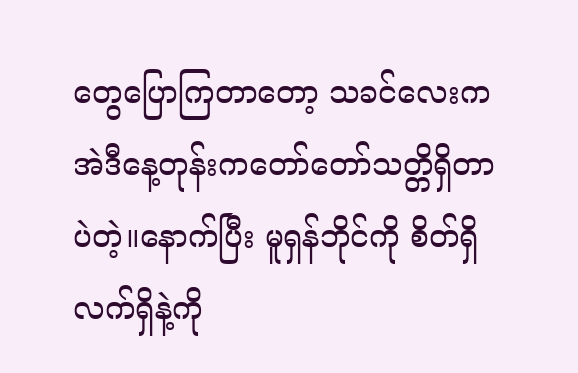တွေပြောကြတာတော့ သခင်လေးက အဲဒီနေ့တုန်းကတော်တော်သတ္တိရှိတာပဲတဲ့။နောက်ပြီး မူရှန်ဘိုင်ကို စိတ်ရှိလက်ရှိနဲ့ကို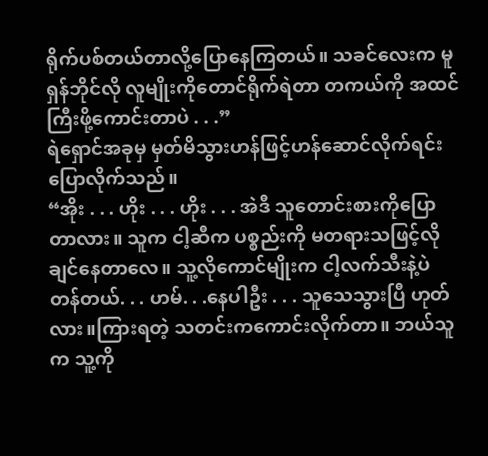ရိုက်ပစ်တယ်တာလို့ပြောနေကြတယ်။ သခင်လေးက မူရှန်ဘိုင်လို လူမျိုးကိုတောင်ရိုက်ရဲတာ တကယ်ကို အထင်ကြီးဖို့ကောင်းတာပဲ . . .”
ရဲရှောင်အခုမှ မှတ်မိသွားဟန်ဖြင့်ဟန်ဆောင်လိုက်ရင်းပြောလိုက်သည်။
“အိုး . . . ဟိုး . . . ဟိုး . . . အဲဒီ သူတောင်းစားကိုပြောတာလား။ သူက ငါ့ဆီက ပစ္စည်းကို မတရားသဖြင့်လိုချင်နေတာလေ။ သူ့လိုကောင်မျိုးက ငါ့လက်သီးနဲ့ပဲ တန်တယ်. . . ဟမ်. . .နေပါဦး . . . သူသေသွားပြီ ဟုတ်လား။ကြားရတဲ့ သတင်းကကောင်းလိုက်တာ။ ဘယ်သူက သူ့ကို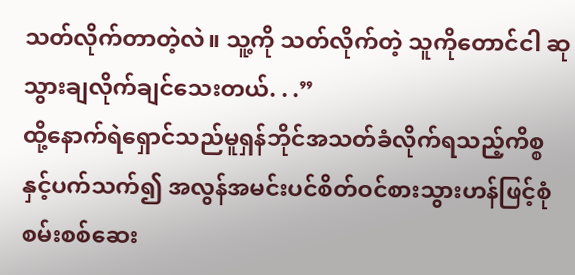သတ်လိုက်တာတဲ့လဲ။ သူ့ကို သတ်လိုက်တဲ့ သူကိုတောင်ငါ ဆုသွားချလိုက်ချင်သေးတယ်. . .”
ထို့နောက်ရဲရှောင်သည်မူရှန်ဘိုင်အသတ်ခံလိုက်ရသည့်ကိစ္စနှင့်ပက်သက်၍ အလွန်အမင်းပင်စိတ်ဝင်စားသွားဟန်ဖြင့်စုံစမ်းစစ်ဆေး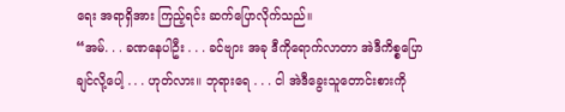ရေး အရာရှိအား ကြည့်ရင်း ဆက်ပြောလိုက်သည်။
“အမ်. . . ခဏနေပါဦး . . . ခင်ဗျား အခု ဒီကိုရောက်လာတာ အဲဒီကိစ္စပြောချင်လို့ပေါ့ . . . ဟုတ်လား။ ဘုရားရေ . . . ငါ အဲဒီခွေးသူတောင်းစားကို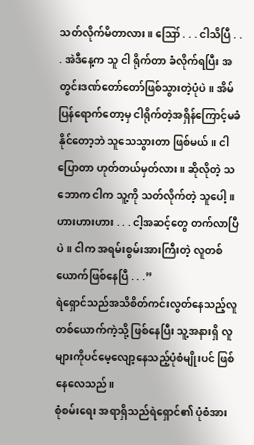သတ်လိုက်မိတာလား။ ဪ . . . ငါသိပြီ . . . အဲဒီနေ့က သူ ငါ ရိုက်တာ ခံလိုက်ရပြီး အတွင်းဒဏ်တော်တော်ဖြစ်သွားတဲ့ပုံပဲ။ အိမ်ပြန်ရောက်တော့မှ ငါရိုက်တဲ့အရှိန်ကြောင့်မခံနိုင်တော့ဘဲ သူသေသွားတာ ဖြစ်မယ်။ ငါပြောတာ ဟုတ်တယ်မှတ်လား။ ဆိုလိုတဲ့ သဘောက ငါက သူ့ကို သတ်လိုက်တဲ့ သူပေါ့။ ဟားဟားဟား . . . ငါ့အဆင့်တွေ တက်လာပြီပဲ။ ငါက အရမ်းစွမ်းအားကြီးတဲ့ လူတစ်ယောက်ဖြစ်နေပြီ . . .”
ရဲရှောင်သည်အသိစိတ်ကင်းလွတ်နေသည့်လူတစ်ယောက်ကဲ့သို့ ဖြစ်နေပြီး သူ့အနားရှိ လူများကိုပင်မေ့လျော့နေသည့်ပုံစံမျိုးပင် ဖြစ်နေလေသည်။
စုံစမ်းရေး အရာရှိသည်ရဲရှောင်၏ ပုံစံအား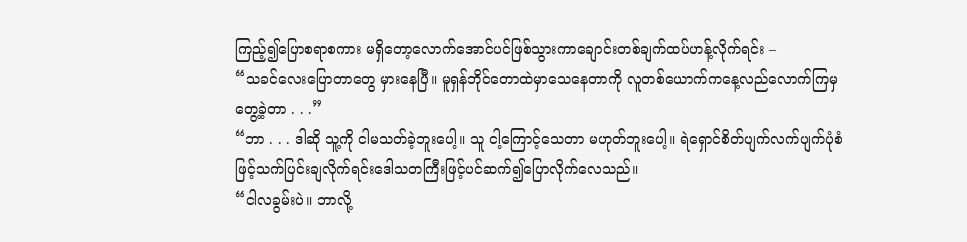ကြည့်၍ပြောစရာစကား မရှိတော့လောက်အောင်ပင်ဖြစ်သွားကာချောင်းတစ်ချက်ထပ်ဟန့်လိုက်ရင်း –
“သခင်လေးပြောတာတွေ မှားနေပြီ။ မူရှန်ဘိုင်တောထဲမှာသေနေတာကို လူတစ်ယောက်ကနေ့လည်လောက်ကြမှတွေ့ခဲ့တာ . . .”
“ဘာ . . . ဒါဆို သူ့ကို ငါမသတ်ခဲ့ဘူးပေါ့။ သူ ငါ့ကြောင့်သေတာ မဟုတ်ဘူးပေါ့။ ရဲရှောင်စိတ်ပျက်လက်ပျက်ပုံစံဖြင့်သက်ပြင်းချလိုက်ရင်းဒေါသတကြီးဖြင့်ပင်ဆက်၍ပြောလိုက်လေသည်။
“ငါလခွမ်းပဲ။ ဘာလို့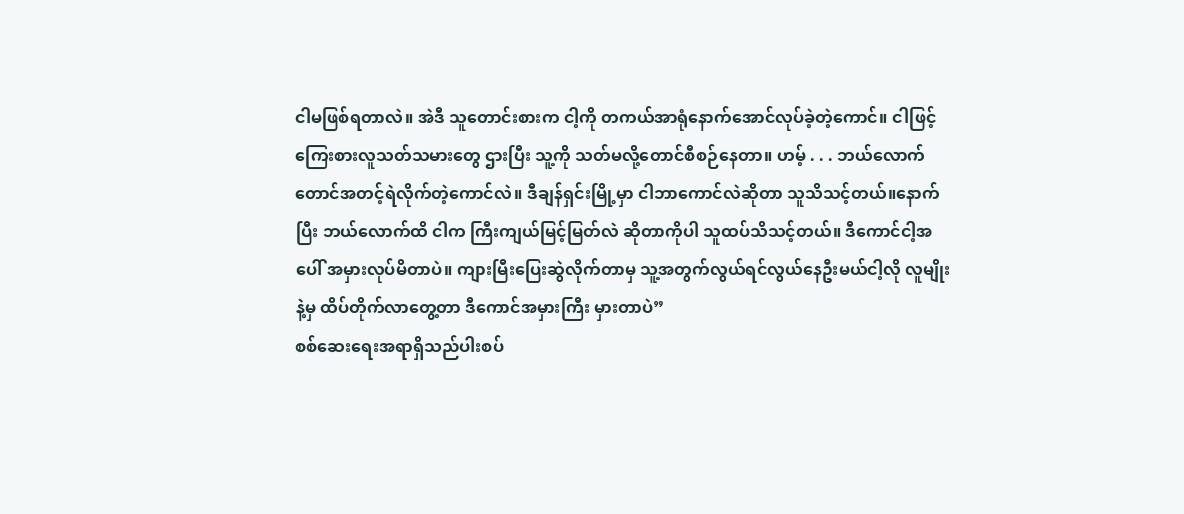ငါမဖြစ်ရတာလဲ။ အဲဒီ သူတောင်းစားက ငါ့ကို တကယ်အာရုံနောက်အောင်လုပ်ခဲ့တဲ့ကောင်။ ငါဖြင့်ကြေးစားလူသတ်သမားတွေ ဌားပြီး သူ့ကို သတ်မလို့တောင်စီစဉ်နေတာ။ ဟမ့် . . . ဘယ်လောက်တောင်အတင့်ရဲလိုက်တဲ့ကောင်လဲ။ ဒီချန်ရှင်းမြို့မှာ ငါဘာကောင်လဲဆိုတာ သူသိသင့်တယ်။နောက်ပြီး ဘယ်လောက်ထိ ငါက ကြီးကျယ်မြင့်မြတ်လဲ ဆိုတာကိုပါ သူထပ်သိသင့်တယ်။ ဒီကောင်ငါ့အပေါ် အမှားလုပ်မိတာပဲ။ ကျားမြီးပြေးဆွဲလိုက်တာမှ သူ့အတွက်လွယ်ရင်လွယ်နေဦးမယ်ငါ့လို လူမျိုးနဲ့မှ ထိပ်တိုက်လာတွေ့တာ ဒီကောင်အမှားကြီး မှားတာပဲ”
စစ်ဆေးရေးအရာရှိသည်ပါးစပ်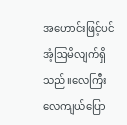အဟောင်းဖြင့်ပင်အံ့ဩမိလျက်ရှိသည်။လေကြီးလေကျယ်ပြော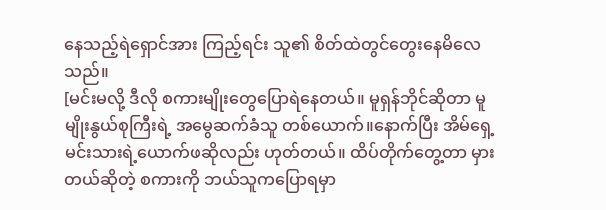နေသည့်ရဲရှောင်အား ကြည့်ရင်း သူ၏ စိတ်ထဲတွင်တွေးနေမိလေသည်။
[မင်းမလို့ ဒီလို စကားမျိုးတွေပြောရဲနေတယ်။ မူရှန်ဘိုင်ဆိုတာ မူမျိုးနွယ်စုကြီးရဲ့ အမွေဆက်ခံသူ တစ်ယောက်။နောက်ပြီး အိမ်ရှေ့မင်းသားရဲ့ယောက်ဖဆိုလည်း ဟုတ်တယ်။ ထိပ်တိုက်တွေ့တာ မှားတယ်ဆိုတဲ့ စကားကို ဘယ်သူကပြောရမှာ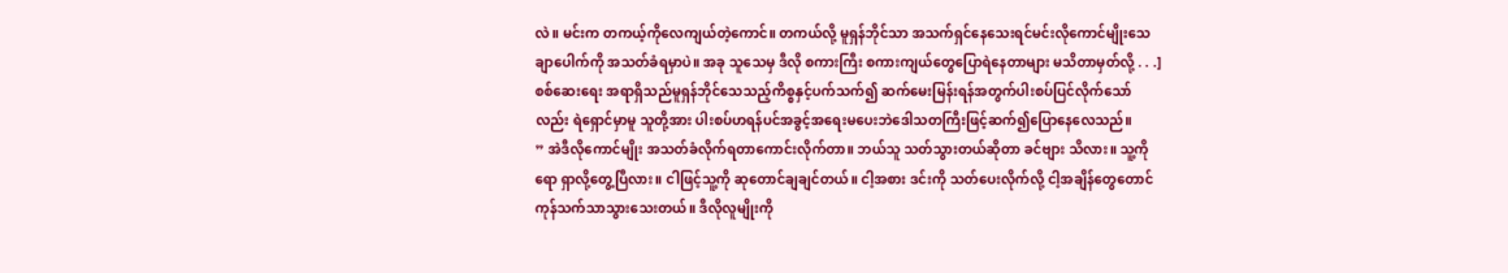လဲ။ မင်းက တကယ့်ကိုလေကျယ်တဲ့ကောင်။ တကယ်လို့ မူရှန်ဘိုင်သာ အသက်ရှင်နေသေးရင်မင်းလိုကောင်မျိုးသေချာပေါက်ကို အသတ်ခံရမှာပဲ။ အခု သူသေမှ ဒီလို စကားကြီး စကားကျယ်တွေပြောရဲနေတာများ မသိတာမှတ်လို့ . . .]
စစ်ဆေးရေး အရာရှိသည်မူရှန်ဘိုင်သေသည့်ကိစ္စနှင့်ပက်သက်၍ ဆက်မေးမြန်းရန်အတွက်ပါးစပ်ပြင်လိုက်သော်လည်း ရဲရှောင်မှာမူ သူတို့အား ပါးစပ်ဟရန်ပင်အခွင့်အရေးမပေးဘဲဒေါသတကြီးဖြင့်ဆက်၍ပြောနေလေသည်။
” အဲဒီလိုကောင်မျိုး အသတ်ခံလိုက်ရတာကောင်းလိုက်တာ။ ဘယ်သူ သတ်သွားတယ်ဆိုတာ ခင်ဗျား သိလား။ သူ့ကိုရော ရှာလို့တွေ့ပြီလား။ ငါဖြင့်သူ့ကို ဆုတောင်ချချင်တယ်။ ငါ့အစား ဒင်းကို သတ်ပေးလိုက်လို့ ငါ့အချိန်တွေတောင်ကုန်သက်သာသွားသေးတယ်။ ဒီလိုလူမျိုးကို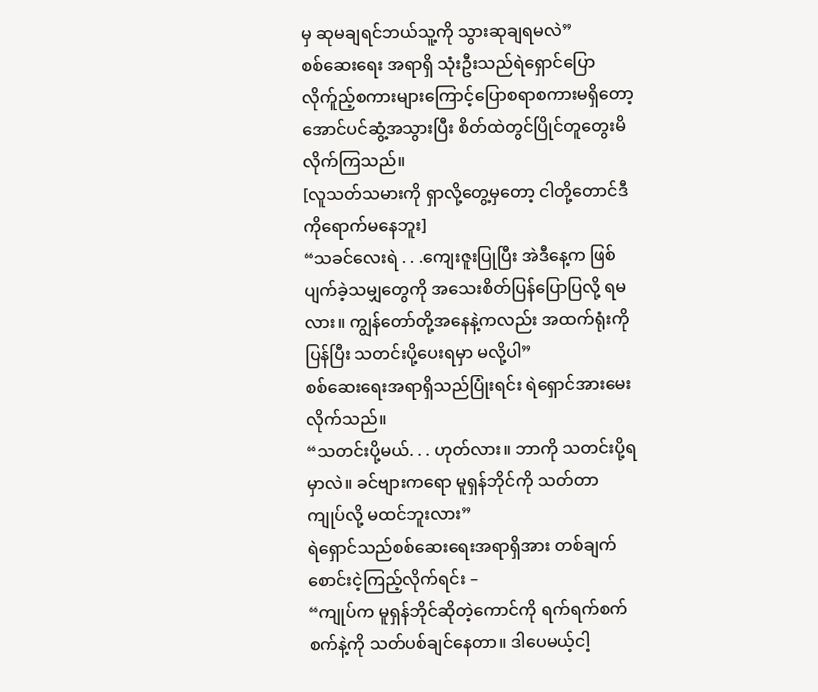မှ ဆုမချရင်ဘယ်သူ့ကို သွားဆုချရမလဲ”
စစ်ဆေးရေး အရာရှိ သုံးဦးသည်ရဲရှောင်ပြောလိုက်ူည့်စကားများကြောင့်ပြောစရာစကားမရှိတော့အောင်ပင်ဆွံ့အသွားပြီး စိတ်ထဲတွင်ပြိုင်တူတွေးမိလိုက်ကြသည်။
[လူသတ်သမားကို ရှာလို့တွေ့မှတော့ ငါတို့တောင်ဒီကိုရောက်မနေဘူး]
“သခင်လေးရဲ . . .ကျေးဇူးပြုပြီး အဲဒီနေ့က ဖြစ်ပျက်ခဲ့သမျှတွေကို အသေးစိတ်ပြန်ပြောပြလို့ ရမလား။ ကျွန်တော်တို့အနေနဲ့ကလည်း အထက်ရုံးကို ပြန်ပြီး သတင်းပို့ပေးရမှာ မလို့ပါ”
စစ်ဆေးရေးအရာရှိသည်ပြုံးရင်း ရဲရှောင်အားမေးလိုက်သည်။
“သတင်းပို့မယ်. . . ဟုတ်လား။ ဘာကို သတင်းပို့ရမှာလဲ။ ခင်ဗျားကရော မူရှန်ဘိုင်ကို သတ်တာ ကျုပ်လို့ မထင်ဘူးလား”
ရဲရှောင်သည်စစ်ဆေးရေးအရာရှိအား တစ်ချက်စောင်းငဲ့ကြည့်လိုက်ရင်း –
“ကျုပ်က မူရှန်ဘိုင်ဆိုတဲ့ကောင်ကို ရက်ရက်စက်စက်နဲ့ကို သတ်ပစ်ချင်နေတာ။ ဒါပေမယ့်ငါ့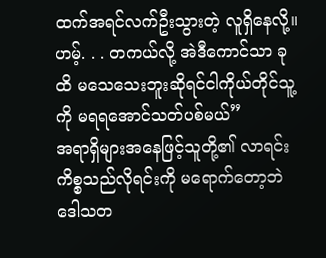ထက်အရင်လက်ဦးသွားတဲ့ လူရှိနေလို့။ ဟမ့်. . . တကယ်လို့ အဲဒီကောင်သာ ခုထိ မသေသေးဘူးဆိုရင်ငါကိုယ်တိုင်သူ့ကို မရရအောင်သတ်ပစ်မယ်”
အရာရှိများအနေဖြင့်သူတို့၏ လာရင်းကိစ္စသည်လိုရင်းကို မရောက်တော့ဘဲဒေါသတ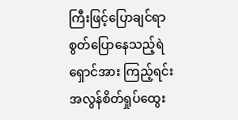ကြီးဖြင့်ပြောချင်ရာ စွတ်ပြောနေသည့်ရဲရှောင်အား ကြည့်ရင်း အလွန်စိတ်ရှုပ်ထွေး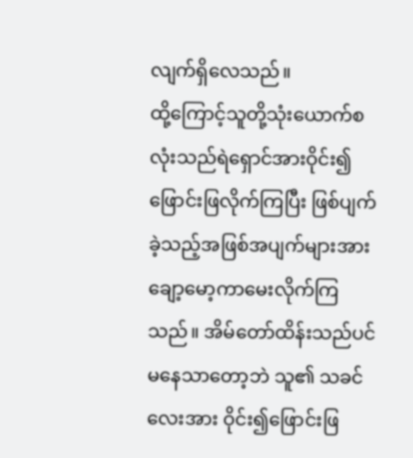လျက်ရှိလေသည်။
ထို့ကြောင့်သူတို့သုံးယောက်စလုံးသည်ရဲရှောင်အားဝိုင်း၍ဖြောင်းဖြလိုက်ကြပြီး ဖြစ်ပျက်ခဲ့သည့်အဖြစ်အပျက်များအားချော့မော့ကာမေးလိုက်ကြသည်။ အိမ်တော်ထိန်းသည်ပင်မနေသာတော့ဘဲ သူ၏ သခင်လေးအား ဝိုင်း၍ဖြောင်းဖြ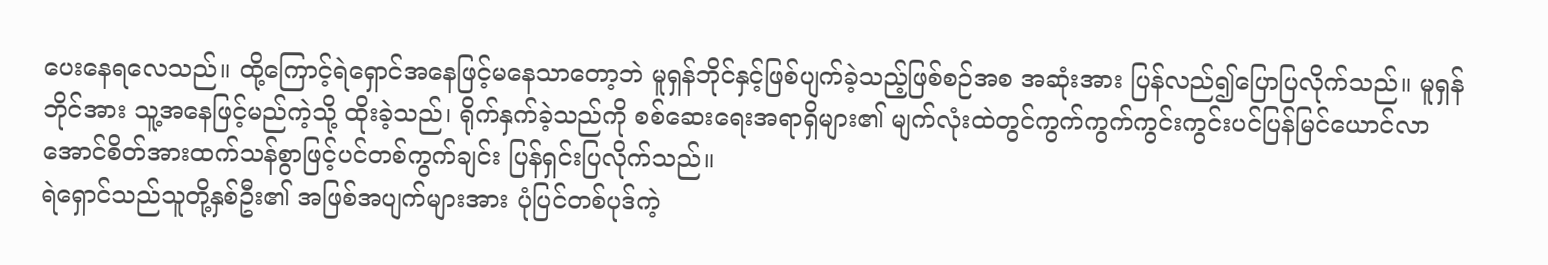ပေးနေရလေသည်။ ထို့ကြောင့်ရဲရှောင်အနေဖြင့်မနေသာတော့ဘဲ မူရှန်ဘိုင်နှင့်ဖြစ်ပျက်ခဲ့သည့်ဖြစ်စဉ်အစ အဆုံးအား ပြန်လည်၍ပြောပြလိုက်သည်။ မူရှန်ဘိုင်အား သူ့အနေဖြင့်မည်ကဲ့သို့ ထိုးခဲ့သည်၊ ရိုက်နှက်ခဲ့သည်ကို စစ်ဆေးရေးအရာရှိများ၏ မျက်လုံးထဲတွင်ကွက်ကွက်ကွင်းကွင်းပင်ပြန်မြင်ယောင်လာအောင်စိတ်အားထက်သန်စွာဖြင့်ပင်တစ်ကွက်ချင်း ပြန်ရှင်းပြလိုက်သည်။
ရဲရှောင်သည်သူတို့နှစ်ဦး၏ အဖြစ်အပျက်များအား ပုံပြင်တစ်ပုဒ်ကဲ့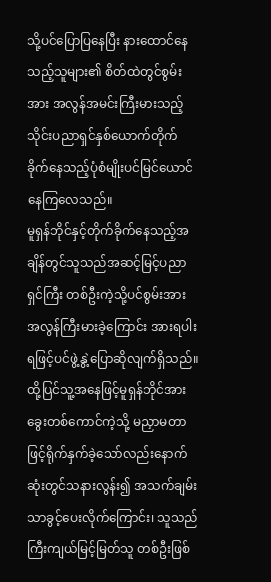သို့ပင်ပြောပြနေပြီး နားထောင်နေသည့်သူများ၏ စိတ်ထဲတွင်စွမ်းအား အလွန်အမင်းကြီးမားသည့်သိုင်းပညာရှင်နှစ်ယောက်တိုက်ခိုက်နေသည့်ပုံစံမျိုးပင်မြင်ယောင်နေကြလေသည်။
မူရှန်ဘိုင်နှင့်တိုက်ခိုက်နေသည့်အချိန်တွင်သူသည်အဆင့်မြင့်ပညာရှင်ကြီး တစ်ဦးကဲ့သို့ပင်စွမ်းအား အလွန်ကြီးမားခဲ့ကြောင်း အားရပါးရဖြင့်ပင်ဖွဲ့နွဲ့ပြောဆိုလျက်ရှိသည်။ ထို့ပြင်သူ့အနေဖြင့်မူရှန်ဘိုင်အားခွေးတစ်ကောင်ကဲ့သို့ မညှာမတာဖြင့်ရိုက်နှက်ခဲ့သော်လည်းနောက်ဆုံးတွင်သနားလွန်း၍ အသက်ချမ်းသာခွင့်ပေးလိုက်ကြောင်း၊ သူသည် ကြီးကျယ်မြင့်မြတ်သူ တစ်ဦးဖြစ်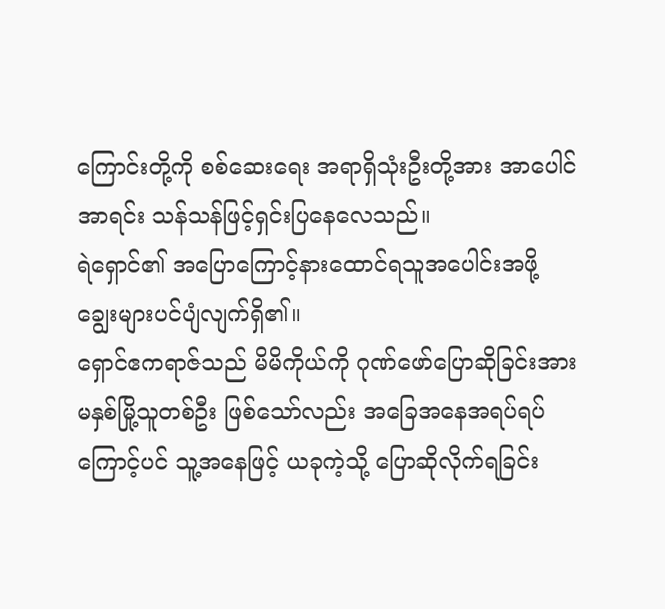ကြောင်းတို့ကို စစ်ဆေးရေး အရာရှိသုံးဦးတို့အား အာပေါင်အာရင်း သန်သန်ဖြင့်ရှင်းပြနေလေသည်။
ရဲရှောင်၏ အပြောကြောင့်နားထောင်ရသူအပေါင်းအဖို့ချွေးများပင်ပျံလျက်ရှိ၏။
ရှောင်ဧကရာဇ်သည် မိမိကိုယ်ကို ဂုဏ်ဖော်ပြောဆိုခြင်းအား မနှစ်မြို့သူတစ်ဦး ဖြစ်သော်လည်း အခြေအနေအရပ်ရပ်ကြောင့်ပင် သူ့အနေဖြင့် ယခုကဲ့သို့ ပြောဆိုလိုက်ရခြင်း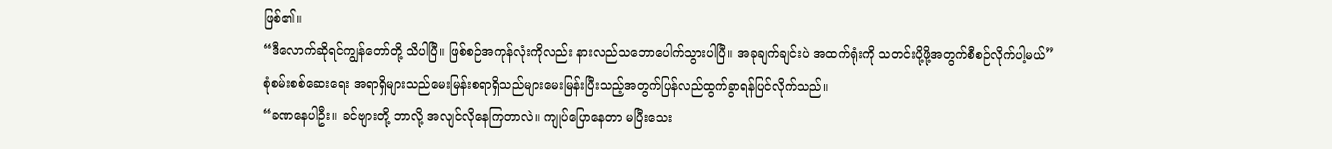ဖြစ်၏။
“ဒီလောက်ဆိုရင်ကျွန်တော်တို့ သိပါပြီ။ ဖြစ်စဉ်အကုန်လုံးကိုလည်း နားလည်သဘောပေါက်သွားပါပြီ။ အခုချက်ချင်းပဲ အထက်ရုံးကို သတင်းပို့ဖို့အတွက်စီစဉ်လိုက်ပါ့မယ်”
စုံစမ်းစစ်ဆေးရေး အရာရှိများသည်မေးမြန်းစရာရှိသည်များမေးမြန်းပြီးသည့်အတွက်ပြန်လည်ထွက်ခွာရန်ပြင်လိုက်သည်။
“ခဏနေပါဦး။ ခင်ဗျားတို့ ဘာလို့ အလျင်လိုနေကြတာလဲ။ ကျုပ်ပြောနေတာ မပြီးသေး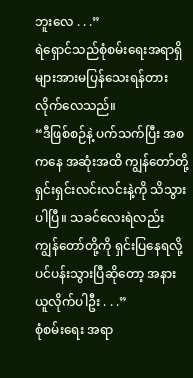ဘူးလေ . . .”
ရဲရှောင်သည်စုံစမ်းရေးအရာရှိများအားမပြန်သေးရန်တားလိုက်လေသည်။
“ဒီဖြစ်စဉ်နဲ့ ပက်သက်ပြီး အစကနေ အဆုံးအထိ ကျွန်တော်တို့ ရှင်းရှင်းလင်းလင်းနဲ့ကို သိသွားပါပြီ။ သခင်လေးရဲလည်း ကျွန်တော်တို့ကို ရှင်းပြနေရလို့ ပင်ပန်းသွားပြီဆိုတော့ အနားယူလိုက်ပါဦး . . .”
စုံစမ်းရေး အရာ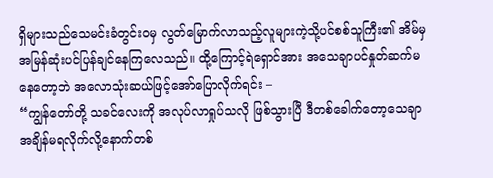ရှိများသည်သေမင်းခံတွင်းဝမှ လွတ်မြောက်လာသည့်လူများကဲ့သို့ပင်စစ်သူကြီး၏ အိမ်မှ အမြန်ဆုံးပင်ပြန်ချင်နေကြလေသည်။ ထို့ကြောင့်ရဲရှောင်အား အသေချာပင်နှုတ်ဆက်မနေတော့ဘဲ အလောသုံးဆယ်ဖြင့်အော်ပြောလိုက်ရင်း –
“ကျွန်တော်တို့ သခင်လေးကို အလုပ်လာရှုပ်သလို ဖြစ်သွားပြီ ဒီတစ်ခေါက်တော့သေချာ အချိန်မရလိုက်လို့နောက်တစ်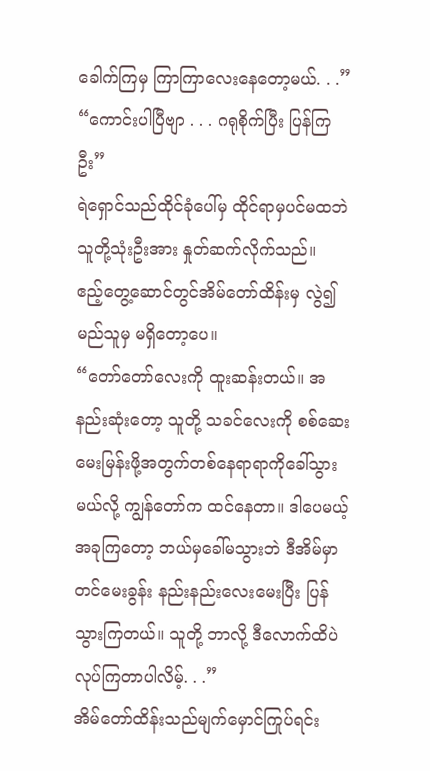ခေါက်ကြမှ ကြာကြာလေးနေတော့မယ်. . .”
“ကောင်းပါပြီဗျာ . . . ဂရုစိုက်ပြီး ပြန်ကြဦး”
ရဲရှောင်သည်ထိုင်ခုံပေါ်မှ ထိုင်ရာမှပင်မထဘဲ သူတို့သုံးဦးအား နှုတ်ဆက်လိုက်သည်။
ဧည့်တွေ့ဆောင်တွင်အိမ်တော်ထိန်းမှ လွဲ၍ မည်သူမှ မရှိတော့ပေ။
“တော်တော်လေးကို ထူးဆန်းတယ်။ အနည်းဆုံးတော့ သူတို့ သခင်လေးကို စစ်ဆေးမေးမြန်းဖို့အတွက်တစ်နေရာရာကိုခေါ်သွားမယ်လို့ ကျွန်တော်က ထင်နေတာ။ ဒါပေမယ့်အခုကြတော့ ဘယ်မှခေါ်မသွားဘဲ ဒီအိမ်မှာတင်မေးခွန်း နည်းနည်းလေးမေးပြီး ပြန်သွားကြတယ်။ သူတို့ ဘာလို့ ဒီလောက်ထိပဲ လုပ်ကြတာပါလိမ့်. . .”
အိမ်တော်ထိန်းသည်မျက်မှောင်ကြုပ်ရင်း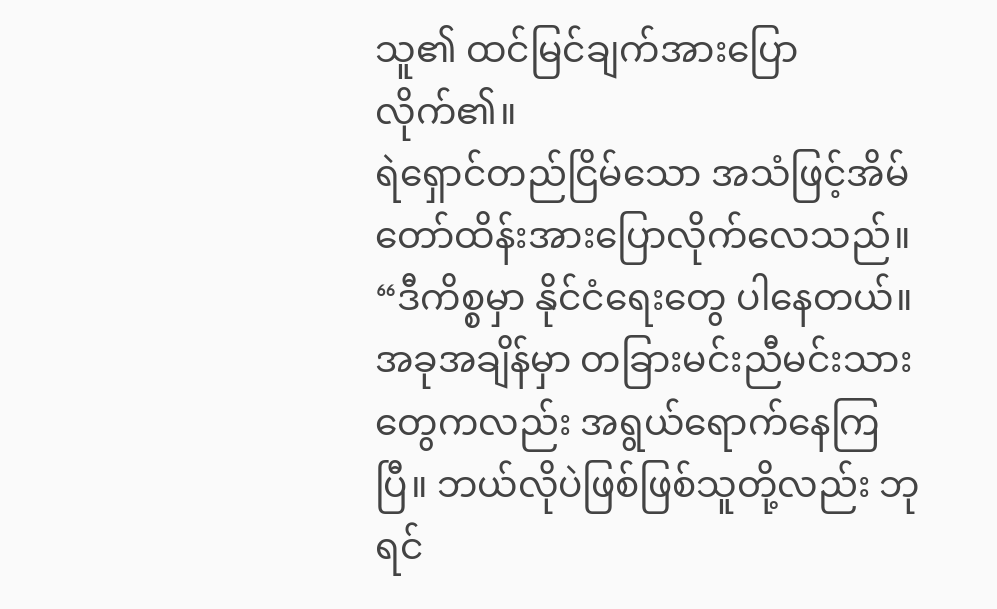သူ၏ ထင်မြင်ချက်အားပြောလိုက်၏။
ရဲရှောင်တည်ငြိမ်သော အသံဖြင့်အိမ်တော်ထိန်းအားပြောလိုက်လေသည်။
“ဒီကိစ္စမှာ နိုင်ငံရေးတွေ ပါနေတယ်။ အခုအချိန်မှာ တခြားမင်းညီမင်းသားတွေကလည်း အရွယ်ရောက်နေကြပြီ။ ဘယ်လိုပဲဖြစ်ဖြစ်သူတို့လည်း ဘုရင်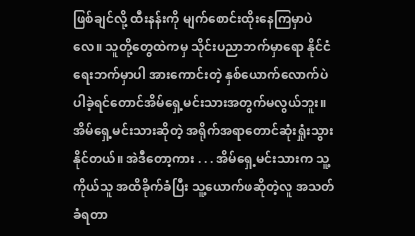ဖြစ်ချင်လို့ ထီးနန်းကို မျက်စောင်းထိုးနေကြမှာပဲလေ။ သူတို့တွေထဲကမှ သိုင်းပညာဘက်မှာရော နိုင်ငံရေးဘက်မှာပါ အားကောင်းတဲ့ နှစ်ယောက်လောက်ပဲ ပါခဲ့ရင်တောင်အိမ်ရှေ့မင်းသားအတွက်မလွယ်ဘူး။ အိမ်ရှေ့မင်းသားဆိုတဲ့ အရိုက်အရာတောင်ဆုံးရှုံးသွားနိုင်တယ်။ အဲဒီတော့ကား . . . အိမ်ရှေ့မင်းသားက သူ့ကိုယ်သူ အထိခိုက်ခံပြီး သူ့ယောက်ဖဆိုတဲ့လူ အသတ်ခံရတာ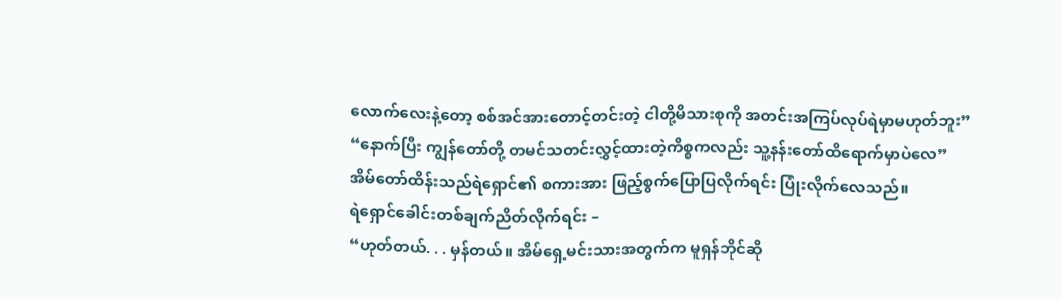လောက်လေးနဲ့တော့ စစ်အင်အားတောင့်တင်းတဲ့ ငါတို့မိသားစုကို အတင်းအကြပ်လုပ်ရဲမှာမဟုတ်ဘူး”
“နောက်ပြီး ကျွန်တော်တို့ တမင်သတင်းလွှင့်ထားတဲ့ကိစ္စကလည်း သူ့နန်းတော်ထိရောက်မှာပဲလေ”
အိမ်တော်ထိန်းသည်ရဲရှောင်၏ စကားအား ဖြည့်စွက်ပြောပြလိုက်ရင်း ပြုံးလိုက်လေသည်။
ရဲရှောင်ခေါင်းတစ်ချက်ညိတ်လိုက်ရင်း –
“ဟုတ်တယ်. . . မှန်တယ်။ အိမ်ရှေ့မင်းသားအတွက်က မူရှန်ဘိုင်ဆို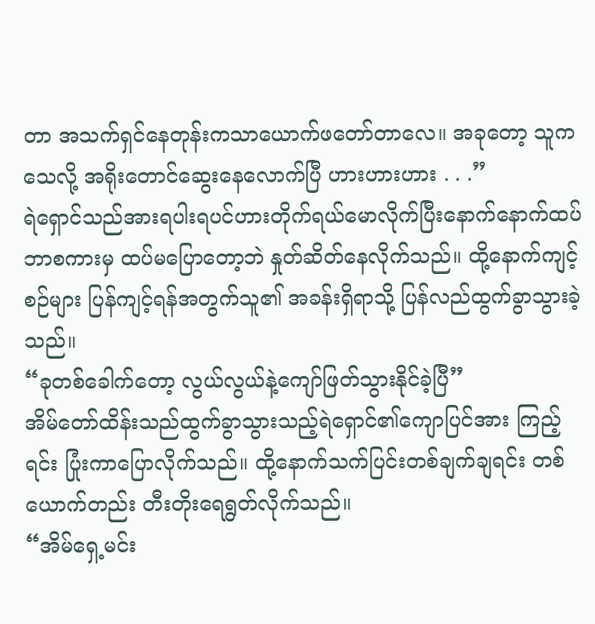တာ အသက်ရှင်နေတုန်းကသာယောက်ဖတော်တာလေ။ အခုတော့ သူကသေလို့ အရိုးတောင်ဆွေးနေလောက်ပြီ ဟားဟားဟား . . .”
ရဲရှောင်သည်အားရပါးရပင်ဟားတိုက်ရယ်မောလိုက်ပြီးနောက်နောက်ထပ်ဘာစကားမှ ထပ်မပြောတော့ဘဲ နှုတ်ဆိတ်နေလိုက်သည်။ ထို့နောက်ကျင့်စဉ်များ ပြန်ကျင့်ရန်အတွက်သူ၏ အခန်းရှိရာသို့ ပြန်လည်ထွက်ခွာသွားခဲ့သည်။
“ခုတစ်ခေါက်တော့ လွယ်လွယ်နဲ့ကျော်ဖြတ်သွားနိုင်ခဲ့ပြီ”
အိမ်တော်ထိန်းသည်ထွက်ခွာသွားသည့်ရဲရှောင်၏ကျောပြင်အား ကြည့်ရင်း ပြုံးကာပြောလိုက်သည်။ ထို့နောက်သက်ပြင်းတစ်ချက်ချရင်း တစ်ယောက်တည်း တီးတိုးရေရွတ်လိုက်သည်။
“အိမ်ရှေ့မင်း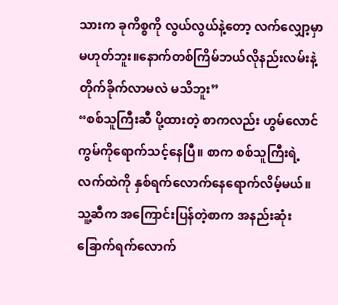သားက ခုကိစ္စကို လွယ်လွယ်နဲ့တော့ လက်လျှော့မှာ မဟုတ်ဘူး။နောက်တစ်ကြိမ်ဘယ်လိုနည်းလမ်းနဲ့ တိုက်ခိုက်လာမလဲ မသိဘူး”
“စစ်သူကြီးဆီ ပို့ထားတဲ့ စာကလည်း ဟွမ်လောင်ကွမ်ကိုရောက်သင့်နေပြီ။ စာက စစ်သူကြီးရဲ့ လက်ထဲကို နှစ်ရက်လောက်နေရောက်လိမ့်မယ်။ သူ့ဆီက အကြောင်းပြန်တဲ့စာက အနည်းဆုံးခြောက်ရက်လောက်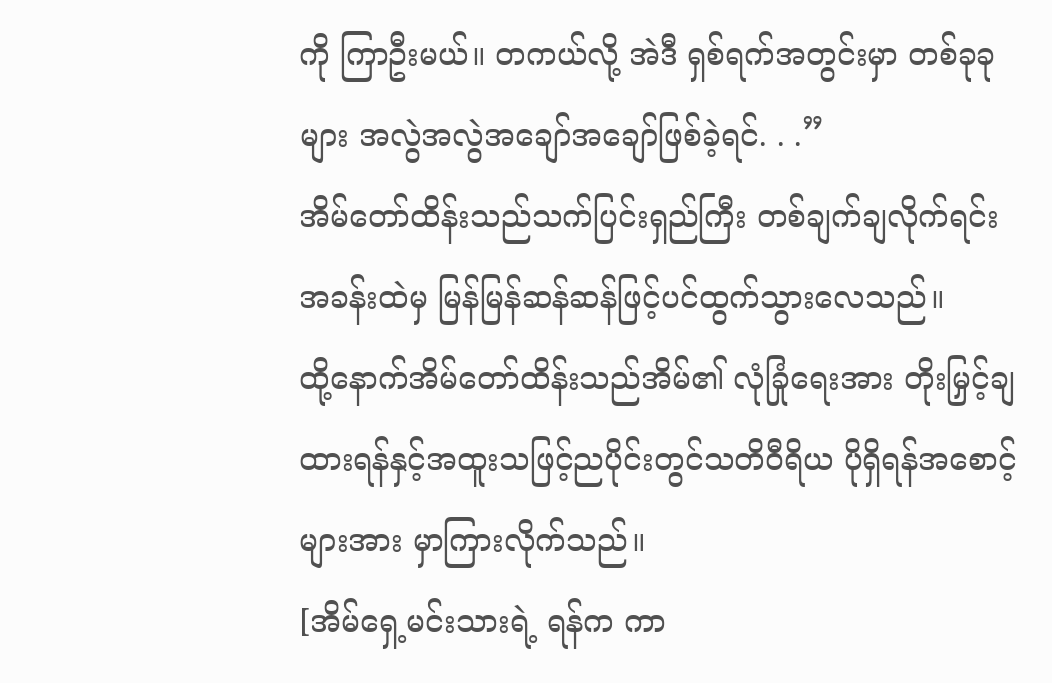ကို ကြာဦးမယ်။ တကယ်လို့ အဲဒီ ရှစ်ရက်အတွင်းမှာ တစ်ခုခုများ အလွဲအလွဲအချော်အချော်ဖြစ်ခဲ့ရင်. . .”
အိမ်တော်ထိန်းသည်သက်ပြင်းရှည်ကြီး တစ်ချက်ချလိုက်ရင်း အခန်းထဲမှ မြန်မြန်ဆန်ဆန်ဖြင့်ပင်ထွက်သွားလေသည်။
ထို့နောက်အိမ်တော်ထိန်းသည်အိမ်၏ လုံခြုံရေးအား တိုးမြှင့်ချထားရန်နှင့်အထူးသဖြင့်ညပိုင်းတွင်သတိဝီရိယ ပိုရှိရန်အစောင့်များအား မှာကြားလိုက်သည်။
[အိမ်ရှေ့မင်းသားရဲ့ ရန်က ကာ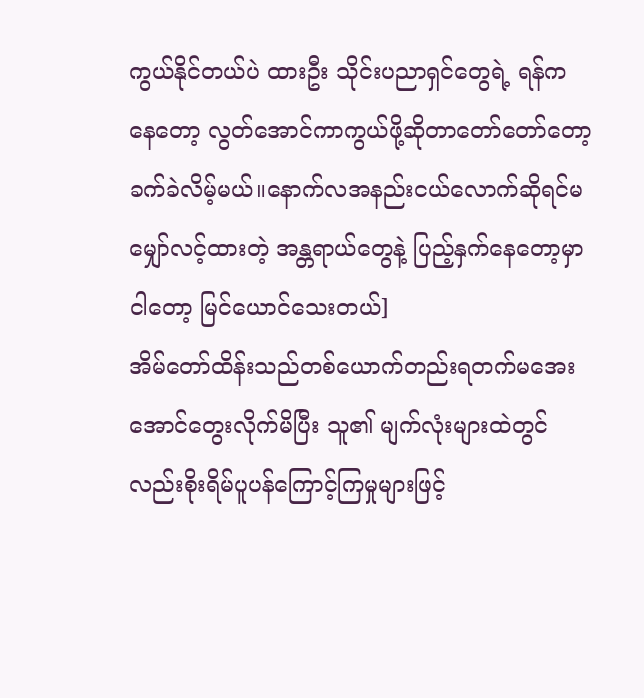ကွယ်နိုင်တယ်ပဲ ထားဦး သိုင်းပညာရှင်တွေရဲ့ ရန်ကနေတော့ လွတ်အောင်ကာကွယ်ဖို့ဆိုတာတော်တော်တော့ ခက်ခဲလိမ့်မယ်။နောက်လအနည်းငယ်လောက်ဆိုရင်မမျှော်လင့်ထားတဲ့ အန္တရာယ်တွေနဲ့ ပြည့်နှက်နေတော့မှာ ငါတော့ မြင်ယောင်သေးတယ်]
အိမ်တော်ထိန်းသည်တစ်ယောက်တည်းရတက်မအေးအောင်တွေးလိုက်မိပြီး သူ၏ မျက်လုံးများထဲတွင်လည်းစိုးရိမ်ပူပန်ကြောင့်ကြမှုများဖြင့်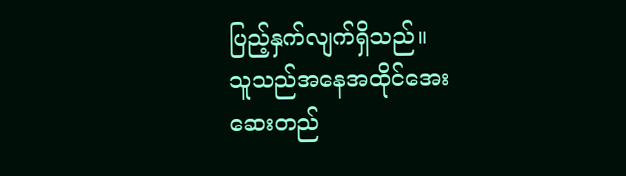ပြည့်နှက်လျက်ရှိသည်။
သူသည်အနေအထိုင်အေးဆေးတည်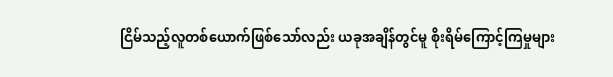ငြိမ်သည့်လူတစ်ယောက်ဖြစ်သော်လည်း ယခုအချိန်တွင်မူ စိုးရိမ်ကြောင့်ကြမှုများ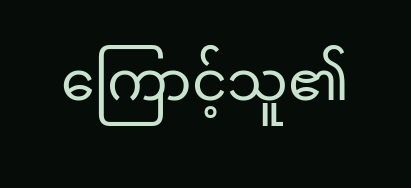ကြောင့်သူ၏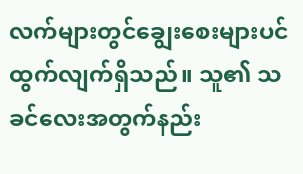လက်များတွင်ချွေးစေးများပင်ထွက်လျက်ရှိသည်။ သူ၏ သခင်လေးအတွက်နည်း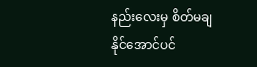နည်းလေးမှ စိတ်မချနိုင်အောင်ပင်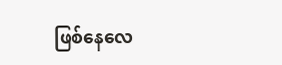ဖြစ်နေလေ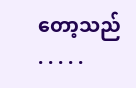တော့သည် . . . . .